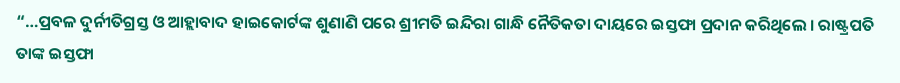“…ପ୍ରବଳ ଦୁର୍ନୀତିଗ୍ରସ୍ତ ଓ ଆହ୍ଲାବାଦ ହାଇକୋର୍ଟଙ୍କ ଶୁଣାଣି ପରେ ଶ୍ରୀମତି ଇନ୍ଦିରା ଗାନ୍ଧି ନୈତିକତା ଦାୟରେ ଇସ୍ତଫା ପ୍ରଦାନ କରିଥିଲେ । ରାଷ୍ଟ୍ରପତି ତାଙ୍କ ଇସ୍ତଫା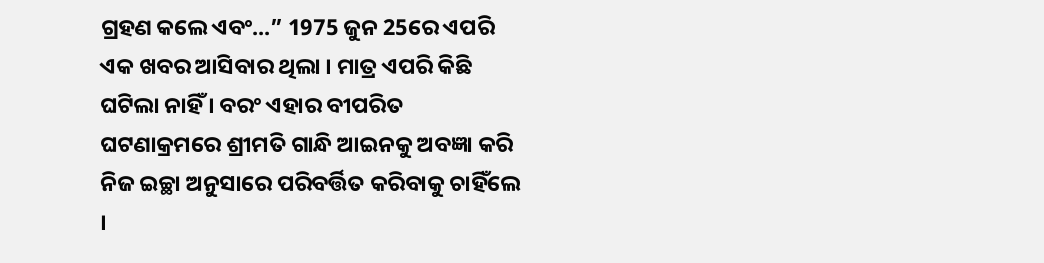ଗ୍ରହଣ କଲେ ଏବଂ...” 1975 ଜୁନ 25ରେ ଏପରି ଏକ ଖବର ଆସିବାର ଥିଲା । ମାତ୍ର ଏପରି କିଛି ଘଟିଲା ନାହିଁ । ବରଂ ଏହାର ବୀପରିତ ଘଟଣାକ୍ରମରେ ଶ୍ରୀମତି ଗାନ୍ଧି ଆଇନକୁ ଅବଜ୍ଞା କରି ନିଜ ଇଚ୍ଛା ଅନୁସାରେ ପରିବର୍ତ୍ତିତ କରିବାକୁ ଚାହିଁଲେ ।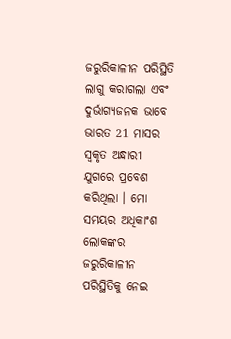ଜରୁରିକାଳୀନ ପରିସ୍ଥିତି ଲାଗୁ କରାଗଲା ଏବଂ ଦୁର୍ଭାଗ୍ୟଜନକ ଭାବେ ଭାରତ 21 ମାସର ସ୍ୱକୃତ ଅନ୍ଧାରୀ ଯୁଗରେ ପ୍ରବେଶ କରିଥିଲା । ମୋ ସମୟର ଅଧିକାଂଶ ଲୋକଙ୍କର ଜରୁରିକାଳୀନ ପରିସ୍ଥିତିକୁ ନେଇ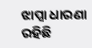ଝାପ୍ସା ଧାରଣା ରହିଛି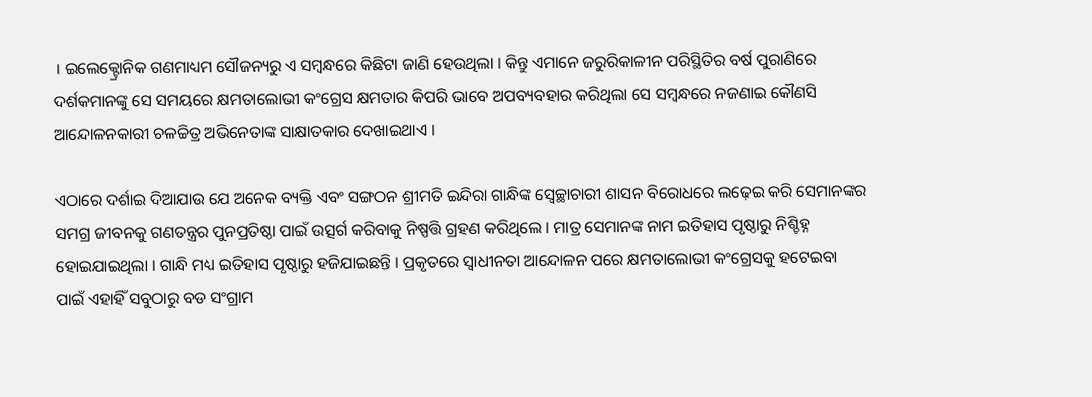। ଇଲେକ୍ଟ୍ରୋନିକ ଗଣମାଧ୍ୟମ ସୌଜନ୍ୟରୁ ଏ ସମ୍ବନ୍ଧରେ କିଛିଟା ଜାଣି ହେଉଥିଲା । କିନ୍ତୁ ଏମାନେ ଜରୁରିକାଳୀନ ପରିସ୍ଥିତିର ବର୍ଷ ପୁରାଣିରେ ଦର୍ଶକମାନଙ୍କୁ ସେ ସମୟରେ କ୍ଷମତାଲୋଭୀ କଂଗ୍ରେସ କ୍ଷମତାର କିପରି ଭାବେ ଅପବ୍ୟବହାର କରିଥିଲା ସେ ସମ୍ବନ୍ଧରେ ନଜଣାଇ କୌଣସି ଆନ୍ଦୋଳନକାରୀ ଚଳଚ୍ଚିତ୍ର ଅଭିନେତାଙ୍କ ସାକ୍ଷାତକାର ଦେଖାଇଥାଏ ।

ଏଠାରେ ଦର୍ଶାଇ ଦିଆଯାଉ ଯେ ଅନେକ ବ୍ୟକ୍ତି ଏବଂ ସଙ୍ଗଠନ ଶ୍ରୀମତି ଇନ୍ଦିରା ଗାନ୍ଧିଙ୍କ ସ୍ୱେଚ୍ଛାଚାରୀ ଶାସନ ବିରୋଧରେ ଲଢ଼େଇ କରି ସେମାନଙ୍କର ସମଗ୍ର ଜୀବନକୁ ଗଣତନ୍ତ୍ରର ପୁନପ୍ରତିଷ୍ଠା ପାଇଁ ଉତ୍ସର୍ଗ କରିବାକୁ ନିଷ୍ପତ୍ତି ଗ୍ରହଣ କରିଥିଲେ । ମାତ୍ର ସେମାନଙ୍କ ନାମ ଇତିହାସ ପୃଷ୍ଠାରୁ ନିଶ୍ଚିହ୍ନ ହୋଇଯାଇଥିଲା । ଗାନ୍ଧି ମଧ୍ୟ ଇତିହାସ ପୃଷ୍ଠାରୁ ହଜିଯାଇଛନ୍ତି । ପ୍ରକୃତରେ ସ୍ୱାଧୀନତା ଆନ୍ଦୋଳନ ପରେ କ୍ଷମତାଲୋଭୀ କଂଗ୍ରେସକୁ ହଟେଇବା ପାଇଁ ଏହାହିଁ ସବୁଠାରୁ ବଡ ସଂଗ୍ରାମ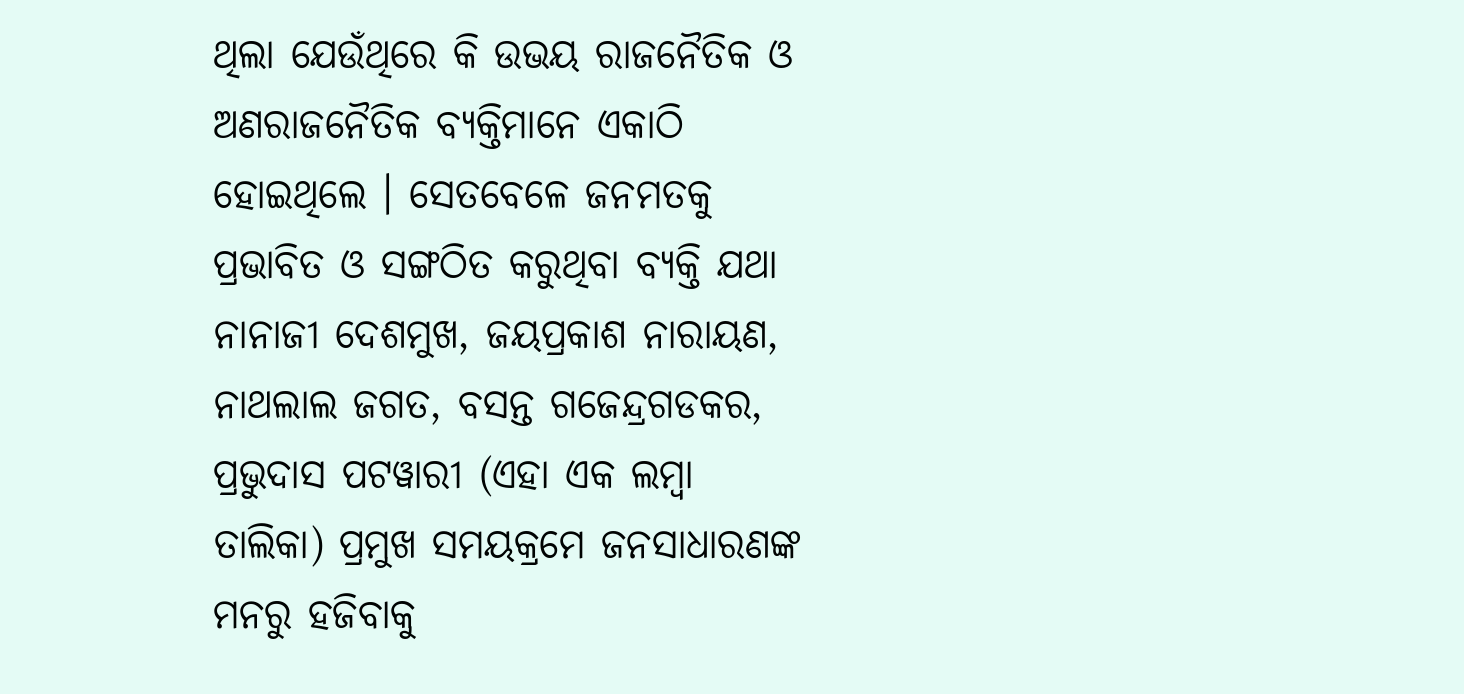ଥିଲା ଯେଉଁଥିରେ କି ଉଭୟ ରାଜନୈତିକ ଓ ଅଣରାଜନୈତିକ ବ୍ୟକ୍ତିମାନେ ଏକାଠି ହୋଇଥିଲେ । ସେତବେଳେ ଜନମତକୁ ପ୍ରଭାବିତ ଓ ସଙ୍ଗଠିତ କରୁଥିବା ବ୍ୟକ୍ତି ଯଥା ନାନାଜୀ ଦେଶମୁଖ, ଜୟପ୍ରକାଶ ନାରାୟଣ, ନାଥଲାଲ ଜଗତ, ବସନ୍ତ ଗଜେନ୍ଦ୍ରଗଡକର, ପ୍ରଭୁଦାସ ପଟୱାରୀ (ଏହା ଏକ ଲମ୍ବା ତାଲିକା) ପ୍ରମୁଖ ସମୟକ୍ରମେ ଜନସାଧାରଣଙ୍କ ମନରୁ ହଜିବାକୁ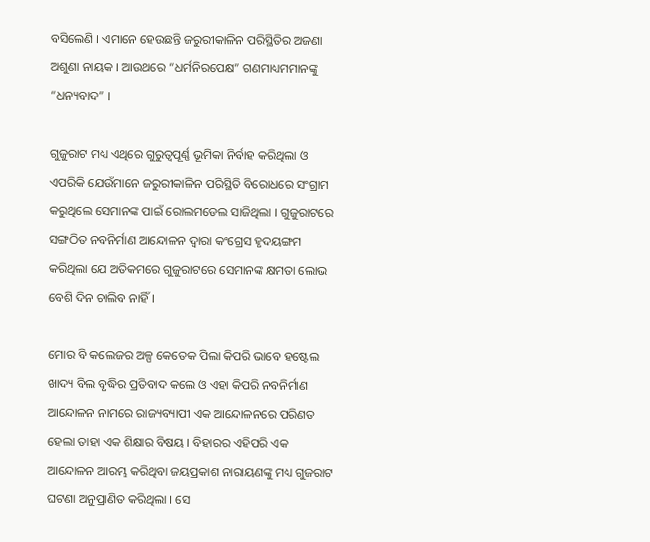ବସିଲେଣି । ଏମାନେ ହେଉଛନ୍ତି ଜରୁରୀକାଳିନ ପରିସ୍ଥିତିର ଅଜଣା ଅଶୁଣା ନାୟକ । ଆଉଥରେ “ଧର୍ମନିରପେକ୍ଷ” ଗଣମାଧ୍ୟମମାନଙ୍କୁ “ଧନ୍ୟବାଦ” ।

ଗୁଜୁରାଟ ମଧ୍ୟ ଏଥିରେ ଗୁରୁତ୍ୱପୂର୍ଣ୍ଣ ଭୂମିକା ନିର୍ବାହ କରିଥିଲା ଓ ଏପରିକି ଯେଉଁମାନେ ଜରୁରୀକାଳିନ ପରିସ୍ଥିତି ବିରୋଧରେ ସଂଗ୍ରାମ କରୁଥିଲେ ସେମାନଙ୍କ ପାଇଁ ରୋଲମଡେଲ ସାଜିଥିଲା । ଗୁଜୁରାଟରେ ସଙ୍ଗଠିତ ନବନିର୍ମାଣ ଆନ୍ଦୋଳନ ଦ୍ୱାରା କଂଗ୍ରେସ ହୃଦୟଙ୍ଗମ କରିଥିଲା ଯେ ଅତିକମରେ ଗୁଜୁରାଟରେ ସେମାନଙ୍କ କ୍ଷମତା ଲୋଭ ବେଶି ଦିନ ଚାଲିବ ନାହିଁ ।

ମୋର ବି କଲେଜର ଅଳ୍ପ କେତେକ ପିଲା କିପରି ଭାବେ ହଷ୍ଟେଲ ଖାଦ୍ୟ ବିଲ ବୃଦ୍ଧିର ପ୍ରତିବାଦ କଲେ ଓ ଏହା କିପରି ନବନିର୍ମାଣ ଆନ୍ଦୋଳନ ନାମରେ ରାଜ୍ୟବ୍ୟାପୀ ଏକ ଆନ୍ଦୋଳନରେ ପରିଣତ ହେଲା ତାହା ଏକ ଶିକ୍ଷାର ବିଷୟ । ବିହାରର ଏହିପରି ଏକ ଆନ୍ଦୋଳନ ଆରମ୍ଭ କରିଥିବା ଜୟପ୍ରକାଶ ନାରାୟଣଙ୍କୁ ମଧ୍ୟ ଗୁଜରାଟ ଘଟଣା ଅନୁପ୍ରାଣିତ କରିଥିଲା । ସେ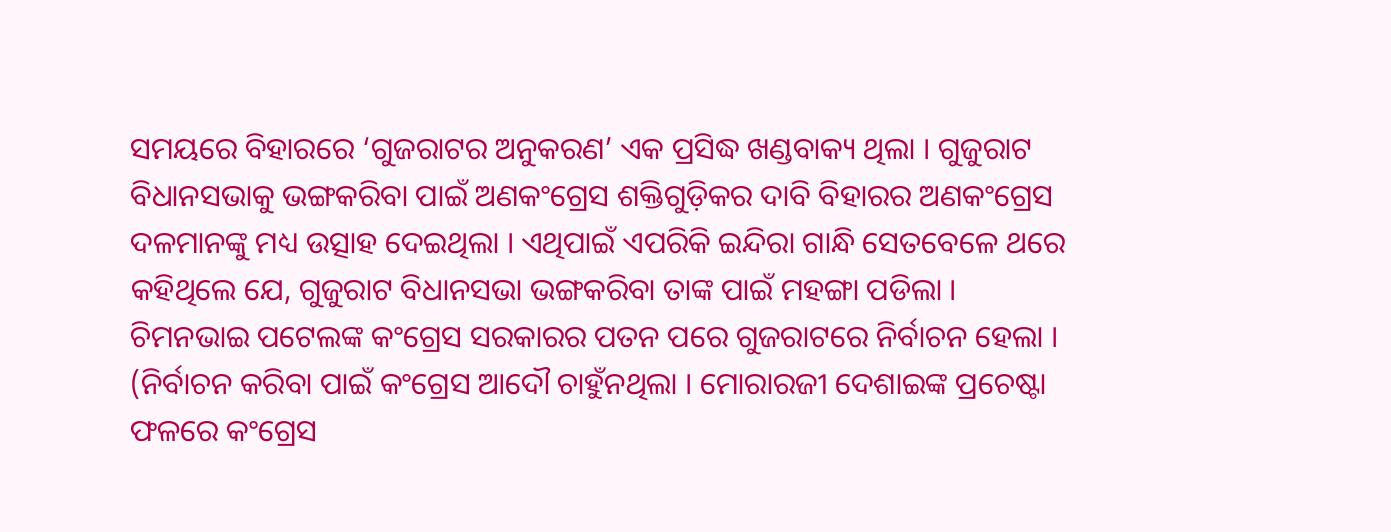ସମୟରେ ବିହାରରେ ‘ଗୁଜରାଟର ଅନୁକରଣ’ ଏକ ପ୍ରସିଦ୍ଧ ଖଣ୍ଡବାକ୍ୟ ଥିଲା । ଗୁଜୁରାଟ ବିଧାନସଭାକୁ ଭଙ୍ଗକରିବା ପାଇଁ ଅଣକଂଗ୍ରେସ ଶକ୍ତିଗୁଡ଼ିକର ଦାବି ବିହାରର ଅଣକଂଗ୍ରେସ ଦଳମାନଙ୍କୁ ମଧ୍ୟ ଉତ୍ସାହ ଦେଇଥିଲା । ଏଥିପାଇଁ ଏପରିକି ଇନ୍ଦିରା ଗାନ୍ଧି ସେତବେଳେ ଥରେ କହିଥିଲେ ଯେ, ଗୁଜୁରାଟ ବିଧାନସଭା ଭଙ୍ଗକରିବା ତାଙ୍କ ପାଇଁ ମହଙ୍ଗା ପଡିଲା । ଚିମନଭାଇ ପଟେଲଙ୍କ କଂଗ୍ରେସ ସରକାରର ପତନ ପରେ ଗୁଜରାଟରେ ନିର୍ବାଚନ ହେଲା । (ନିର୍ବାଚନ କରିବା ପାଇଁ କଂଗ୍ରେସ ଆଦୌ ଚାହୁଁନଥିଲା । ମୋରାରଜୀ ଦେଶାଇଙ୍କ ପ୍ରଚେଷ୍ଟା ଫଳରେ କଂଗ୍ରେସ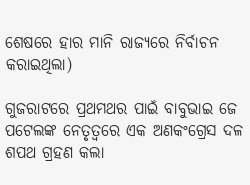ଶେଷରେ ହାର ମାନି ରାଜ୍ୟରେ ନିର୍ବାଚନ କରାଇଥିଲା)

ଗୁଜରାଟରେ ପ୍ରଥମଥର ପାଇଁ ବାବୁଭାଇ ଜେ ପଟେଲଙ୍କ ନେତୃତ୍ୱରେ ଏକ ଅଣକଂଗ୍ରେସ ଦଳ ଶପଥ ଗ୍ରହଣ କଲା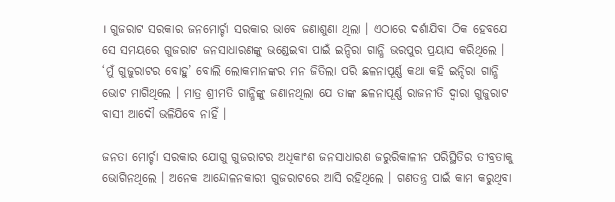। ଗୁଜରାଟ ସରକାର ଜନମୋର୍ଚ୍ଚା ସରକାର ଭାବେ ଜଣାଶୁଣା ଥିଲା । ଏଠାରେ ଦର୍ଶାଯିବା ଠିକ ହେବଯେ ସେ ସମୟରେ ଗୁଜରାଟ ଜନସାଧାରଣଙ୍କୁ ଭଣ୍ଡେଇବା ପାଇଁ ଇନ୍ଦିରା ଗାନ୍ଧି ଭରପୁର ପ୍ରୟାସ କରିଥିଲେ । ‘ମୁଁ ଗୁଜୁରାଟର ବୋହୁ’ ବୋଲି ଲୋକମାନଙ୍କର ମନ ଜିତିଲା ପରି ଛଳନାପୂର୍ଣ୍ଣ କଥା କହି ଇନ୍ଦିରା ଗାନ୍ଧି ଭୋଟ ମାଗିଥିଲେ । ମାତ୍ର ଶ୍ରୀମତି ଗାନ୍ଧିଙ୍କୁ ଜଣାନଥିଲା ଯେ ତାଙ୍କ ଛଳନାପୂର୍ଣ୍ଣ ରାଜନୀତି ଦ୍ୱାରା ଗୁଜୁରାଟ ବାସୀ ଆଦୌ ଭଳିଯିବେ ନାହିଁ ।

ଜନତା ମୋର୍ଚ୍ଚା ସରକାର ଯୋଗୁ ଗୁଜରାଟର ଅଧିକାଂଶ ଜନସାଧାରଣ ଜରୁରିକାଳୀନ ପରିସ୍ଥିତିର ତୀବ୍ରତାକୁ ଭୋଗିନଥିଲେ । ଅନେକ ଆନ୍ଦୋଳନକାରୀ ଗୁଜରାଟରେ ଆସି ରହିଥିଲେ । ଗଣତନ୍ତ୍ର ପାଇଁ କାମ କରୁଥିବା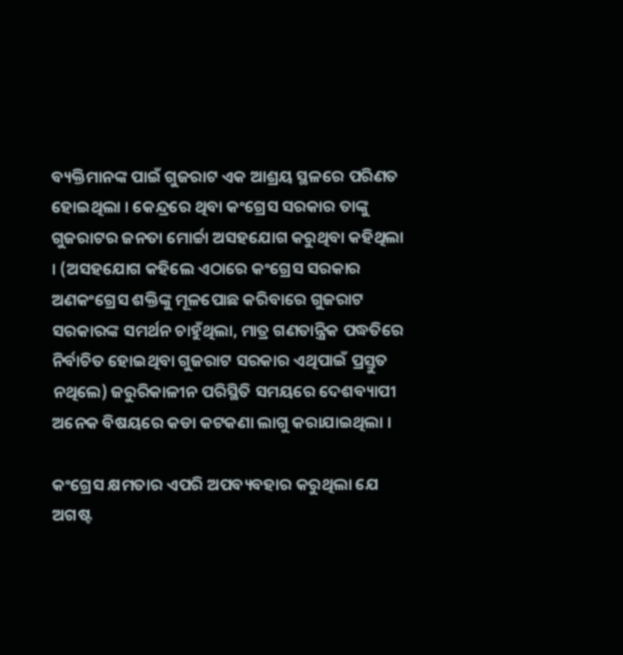ବ୍ୟକ୍ତିମାନଙ୍କ ପାଇଁ ଗୁଜରାଟ ଏକ ଆଶ୍ରୟ ସ୍ଥଳରେ ପରିଣତ ହୋଇଥିଲା । କେନ୍ଦ୍ରରେ ଥିବା କଂଗ୍ରେସ ସରକାର ତାଙ୍କୁ ଗୁଜରାଟର ଜନତା ମୋର୍ଚ୍ଚା ଅସହଯୋଗ କରୁଥିବା କହିଥିଲା । (ଅସହଯୋଗ କହିଲେ ଏଠାରେ କଂଗ୍ରେସ ସରକାର ଅଣକଂଗ୍ରେସ ଶକ୍ତିଙ୍କୁ ମୂଳପୋଛ କରିବାରେ ଗୁଜରାଟ ସରକାରଙ୍କ ସମର୍ଥନ ଚାହୁଁଥିଲା, ମାତ୍ର ଗଣତାନ୍ତ୍ରିକ ପଦ୍ଧତିରେ ନିର୍ବାଚିତ ହୋଇଥିବା ଗୁଜରାଟ ସରକାର ଏଥିପାଇଁ ପ୍ରସ୍ତୁତ ନଥିଲେ) ଜରୁରିକାଳୀନ ପରିସ୍ଥିତି ସମୟରେ ଦେଶବ୍ୟାପୀ ଅନେକ ବିଷୟରେ କଡା କଟକଣା ଲାଗୁ କରାଯାଇଥିଲା ।

କଂଗ୍ରେସ କ୍ଷମତାର ଏପରି ଅପବ୍ୟବହାର କରୁଥିଲା ଯେ ଅଗଷ୍ଟ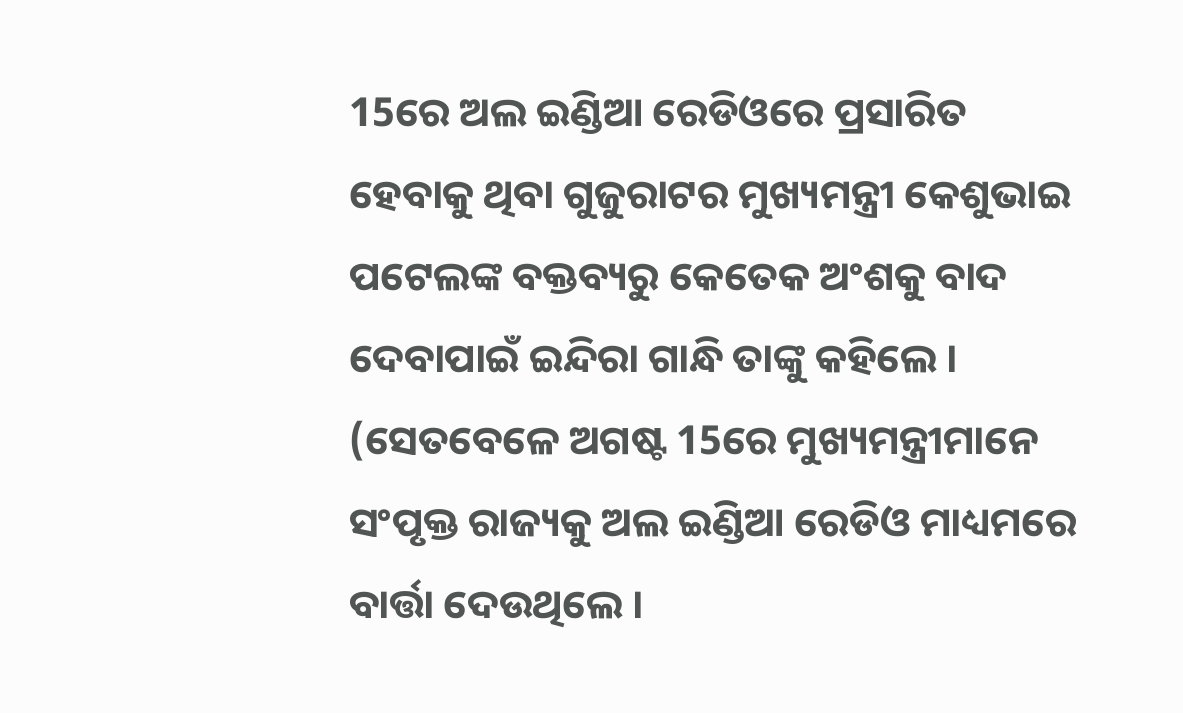15ରେ ଅଲ ଇଣ୍ଡିଆ ରେଡିଓରେ ପ୍ରସାରିତ ହେବାକୁ ଥିବା ଗୁଜୁରାଟର ମୁଖ୍ୟମନ୍ତ୍ରୀ କେଶୁଭାଇ ପଟେଲଙ୍କ ବକ୍ତବ୍ୟରୁ କେତେକ ଅଂଶକୁ ବାଦ ଦେବାପାଇଁ ଇନ୍ଦିରା ଗାନ୍ଧି ତାଙ୍କୁ କହିଲେ । (ସେତବେଳେ ଅଗଷ୍ଟ 15ରେ ମୁଖ୍ୟମନ୍ତ୍ରୀମାନେ ସଂପୃକ୍ତ ରାଜ୍ୟକୁ ଅଲ ଇଣ୍ଡିଆ ରେଡିଓ ମାଧ୍ୟମରେ ବାର୍ତ୍ତା ଦେଉଥିଲେ ।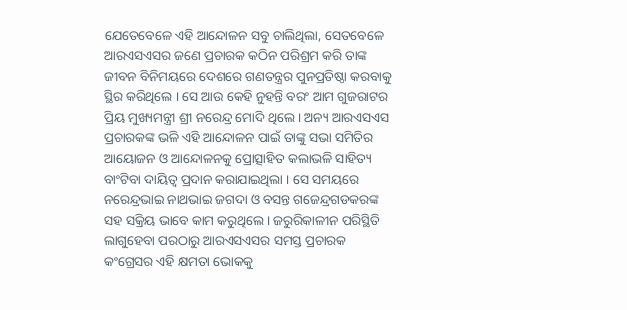ଯେତେବେଳେ ଏହି ଆନ୍ଦୋଳନ ସବୁ ଚାଲିଥିଲା, ସେତବେଳେ ଆରଏସଏସର ଜଣେ ପ୍ରଚାରକ କଠିନ ପରିଶ୍ରମ କରି ତାଙ୍କ ଜୀବନ ବିନିମୟରେ ଦେଶରେ ଗଣତନ୍ତ୍ରର ପୁନପ୍ରତିଷ୍ଠା କରବାକୁ ସ୍ଥିର କରିଥିଲେ । ସେ ଆଉ କେହି ନୁହନ୍ତି ବରଂ ଆମ ଗୁଜରାଟର ପ୍ରିୟ ମୁଖ୍ୟମନ୍ତ୍ରୀ ଶ୍ରୀ ନରେନ୍ଦ୍ର ମୋଦି ଥିଲେ । ଅନ୍ୟ ଆରଏସଏସ ପ୍ରଚାରକଙ୍କ ଭଳି ଏହି ଆନ୍ଦୋଳନ ପାଇଁ ତାଙ୍କୁ ସଭା ସମିତିର ଆୟୋଜନ ଓ ଆନ୍ଦୋଳନକୁ ପ୍ରୋତ୍ସାହିତ କଲାଭଳି ସାହିତ୍ୟ ବାଂଟିବା ଦାୟିତ୍ୱ ପ୍ରଦାନ କରାଯାଇଥିଲା । ସେ ସମୟରେ ନରେନ୍ଦ୍ରଭାଇ ନାଥଭାଇ ଜଗଦା ଓ ବସନ୍ତ ଗଜେନ୍ଦ୍ରଗଡକରଙ୍କ ସହ ସକ୍ରିୟ ଭାବେ କାମ କରୁଥିଲେ । ଜରୁରିକାଳୀନ ପରିସ୍ଥିତି ଲାଗୁହେବା ପରଠାରୁ ଆରଏସଏସର ସମସ୍ତ ପ୍ରଚାରକ କଂଗ୍ରେସର ଏହି କ୍ଷମତା ଭୋକକୁ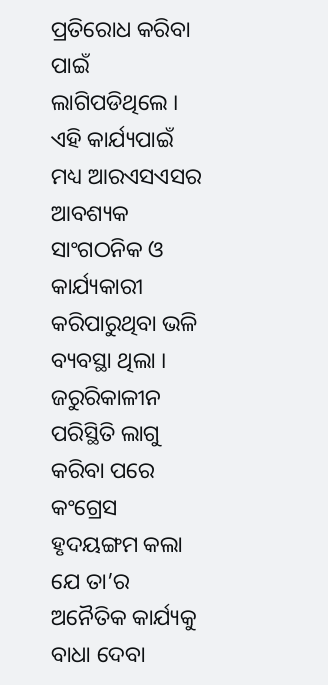ପ୍ରତିରୋଧ କରିବା ପାଇଁ ଲାଗିପଡିଥିଲେ । ଏହି କାର୍ଯ୍ୟପାଇଁ ମଧ୍ୟ ଆରଏସଏସର ଆବଶ୍ୟକ ସାଂଗଠନିକ ଓ କାର୍ଯ୍ୟକାରୀ କରିପାରୁଥିବା ଭଳି ବ୍ୟବସ୍ଥା ଥିଲା । ଜରୁରିକାଳୀନ ପରିସ୍ଥିତି ଲାଗୁ କରିବା ପରେ କଂଗ୍ରେସ ହୃଦୟଙ୍ଗମ କଲା ଯେ ତା’ର ଅନୈତିକ କାର୍ଯ୍ୟକୁ ବାଧା ଦେବା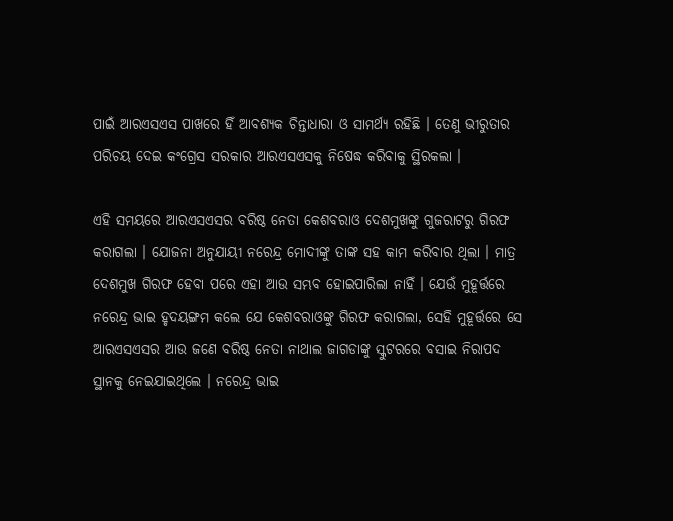ପାଇଁ ଆରଏସଏସ ପାଖରେ ହିଁ ଆବଶ୍ୟକ ଚିନ୍ତାଧାରା ଓ ସାମର୍ଥ୍ୟ ରହିଛି । ତେଣୁ ଭୀରୁତାର ପରିଚୟ ଦେଇ କଂଗ୍ରେସ ସରକାର ଆରଏସଏସକୁ ନିଷେଦ୍ଧ କରିବାକୁ ସ୍ଥିରକଲା ।

ଏହି ସମୟରେ ଆରଏସଏସର ବରିଷ୍ଠ ନେତା କେଶବରାଓ ଦେଶମୁଖଙ୍କୁ ଗୁଜରାଟରୁ ଗିରଫ କରାଗଲା । ଯୋଜନା ଅନୁଯାୟୀ ନରେନ୍ଦ୍ର ମୋଦୀଙ୍କୁ ତାଙ୍କ ସହ କାମ କରିବାର ଥିଲା । ମାତ୍ର ଦେଶମୁଖ ଗିରଫ ହେବା ପରେ ଏହା ଆଉ ସମ୍ଭବ ହୋଇପାରିଲା ନାହିଁ । ଯେଉଁ ମୁହୂର୍ତ୍ତରେ ନରେନ୍ଦ୍ର ଭାଇ ହୃଦୟଙ୍ଗମ କଲେ ଯେ କେଶବରାଓଙ୍କୁ ଗିରଫ କରାଗଲା, ସେହି ମୁହୂର୍ତ୍ତରେ ସେ ଆରଏସଏସର ଆଉ ଜଣେ ବରିଷ୍ଠ ନେତା ନାଥାଲ ଜାଗଡାଙ୍କୁ ସ୍କୁଟରରେ ବସାଇ ନିରାପଦ ସ୍ଥାନକୁ ନେଇଯାଇଥିଲେ । ନରେନ୍ଦ୍ର ଭାଇ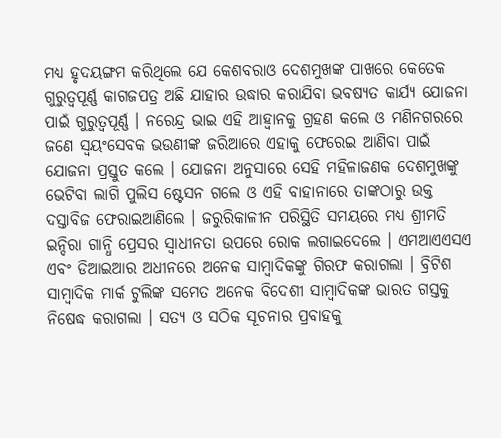ମଧ୍ୟ ହୃଦୟଙ୍ଗମ କରିଥିଲେ ଯେ କେଶବରାଓ ଦେଶମୁଖଙ୍କ ପାଖରେ କେତେକ ଗୁରୁତ୍ୱପୂର୍ଣ୍ଣ କାଗଜପତ୍ର ଅଛି ଯାହାର ଉଦ୍ଧାର କରାଯିବା ଭବଷ୍ୟତ କାର୍ଯ୍ୟ ଯୋଜନା ପାଇଁ ଗୁରୁତ୍ୱପୂର୍ଣ୍ଣ । ନରେନ୍ଦ୍ର ଭାଇ ଏହି ଆହ୍ୱାନକୁ ଗ୍ରହଣ କଲେ ଓ ମଣିନଗରରେ ଜଣେ ସ୍ୱୟଂସେବକ ଭଉଣୀଙ୍କ ଜରିଆରେ ଏହାକୁ ଫେରେଇ ଆଣିବା ପାଇଁ ଯୋଜନା ପ୍ରସ୍ତୁତ କଲେ । ଯୋଜନା ଅନୁସାରେ ସେହି ମହିଳାଜଣକ ଦେଶମୁଖଙ୍କୁ ଭେଟିବା ଲାଗି ପୁଲିସ ଷ୍ଟେସନ ଗଲେ ଓ ଏହି ବାହାନାରେ ତାଙ୍କଠାରୁ ଉକ୍ତ ଦସ୍ତାବିଜ ଫେରାଇଆଣିଲେ । ଜରୁରିକାଳୀନ ପରିସ୍ଥିତି ସମୟରେ ମଧ୍ୟ ଶ୍ରୀମତି ଇନ୍ଦିରା ଗାନ୍ଧି ପ୍ରେସର ସ୍ୱାଧୀନତା ଉପରେ ରୋକ ଲଗାଇଦେଲେ । ଏମଆଏଏସଏ ଏବଂ ଡିଆଇଆର ଅଧୀନରେ ଅନେକ ସାମ୍ବାଦିକଙ୍କୁ ଗିରଫ କରାଗଲା । ବ୍ରିଟିଶ ସାମ୍ବାଦିକ ମାର୍କ ଟୁଲିଙ୍କ ସମେତ ଅନେକ ବିଦେଶୀ ସାମ୍ବାଦିକଙ୍କ ଭାରତ ଗସ୍ତକୁ ନିଷେଦ୍ଧ କରାଗଲା । ସତ୍ୟ ଓ ସଠିକ ସୂଚନାର ପ୍ରବାହକୁ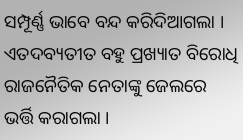ସମ୍ପୂର୍ଣ୍ଣ ଭାବେ ବନ୍ଦ କରିଦିଆଗଲା । ଏତଦବ୍ୟତୀତ ବହୁ ପ୍ରଖ୍ୟାତ ବିରୋଧି ରାଜନୈତିକ ନେତାଙ୍କୁ ଜେଲରେ ଭର୍ତ୍ତି କରାଗଲା ।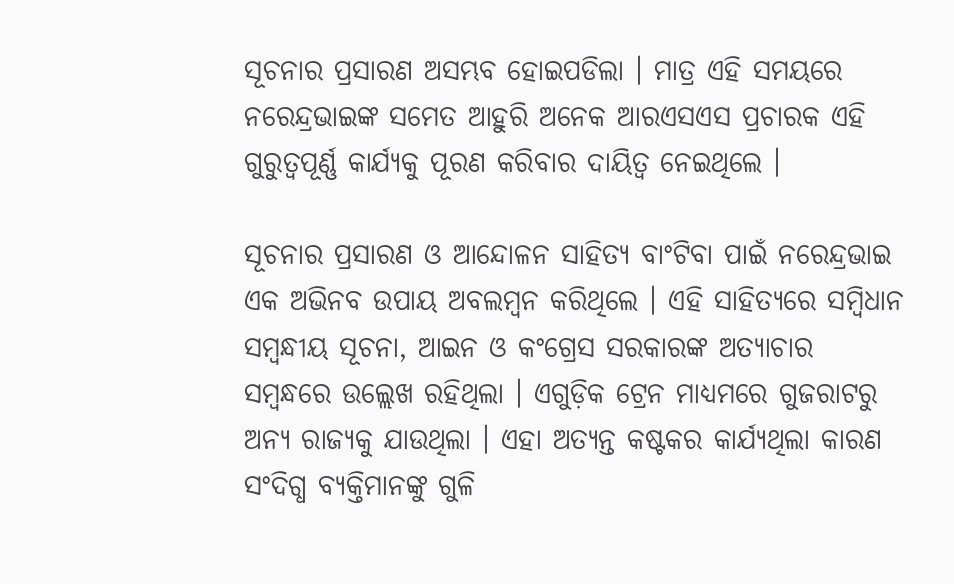ସୂଚନାର ପ୍ରସାରଣ ଅସମ୍ଭବ ହୋଇପଡିଲା । ମାତ୍ର ଏହି ସମୟରେ ନରେନ୍ଦ୍ରଭାଇଙ୍କ ସମେତ ଆହୁରି ଅନେକ ଆରଏସଏସ ପ୍ରଚାରକ ଏହି ଗୁରୁତ୍ୱପୂର୍ଣ୍ଣ କାର୍ଯ୍ୟକୁ ପୂରଣ କରିବାର ଦାୟିତ୍ୱ ନେଇଥିଲେ ।

ସୂଚନାର ପ୍ରସାରଣ ଓ ଆନ୍ଦୋଳନ ସାହିତ୍ୟ ବାଂଟିବା ପାଇଁ ନରେନ୍ଦ୍ରଭାଇ ଏକ ଅଭିନବ ଉପାୟ ଅବଲମ୍ବନ କରିଥିଲେ । ଏହି ସାହିତ୍ୟରେ ସମ୍ବିଧାନ ସମ୍ବନ୍ଧୀୟ ସୂଚନା, ଆଇନ ଓ କଂଗ୍ରେସ ସରକାରଙ୍କ ଅତ୍ୟାଚାର ସମ୍ବନ୍ଧରେ ଉଲ୍ଲେଖ ରହିଥିଲା । ଏଗୁଡ଼ିକ ଟ୍ରେନ ମାଧ୍ୟମରେ ଗୁଜରାଟରୁ ଅନ୍ୟ ରାଜ୍ୟକୁ ଯାଉଥିଲା । ଏହା ଅତ୍ୟନ୍ତ କଷ୍ଟକର କାର୍ଯ୍ୟଥିଲା କାରଣ ସଂଦିଗ୍ଧ ବ୍ୟକ୍ତିମାନଙ୍କୁ ଗୁଳି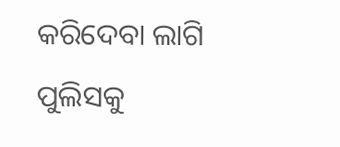କରିଦେବା ଲାଗି ପୁଲିସକୁ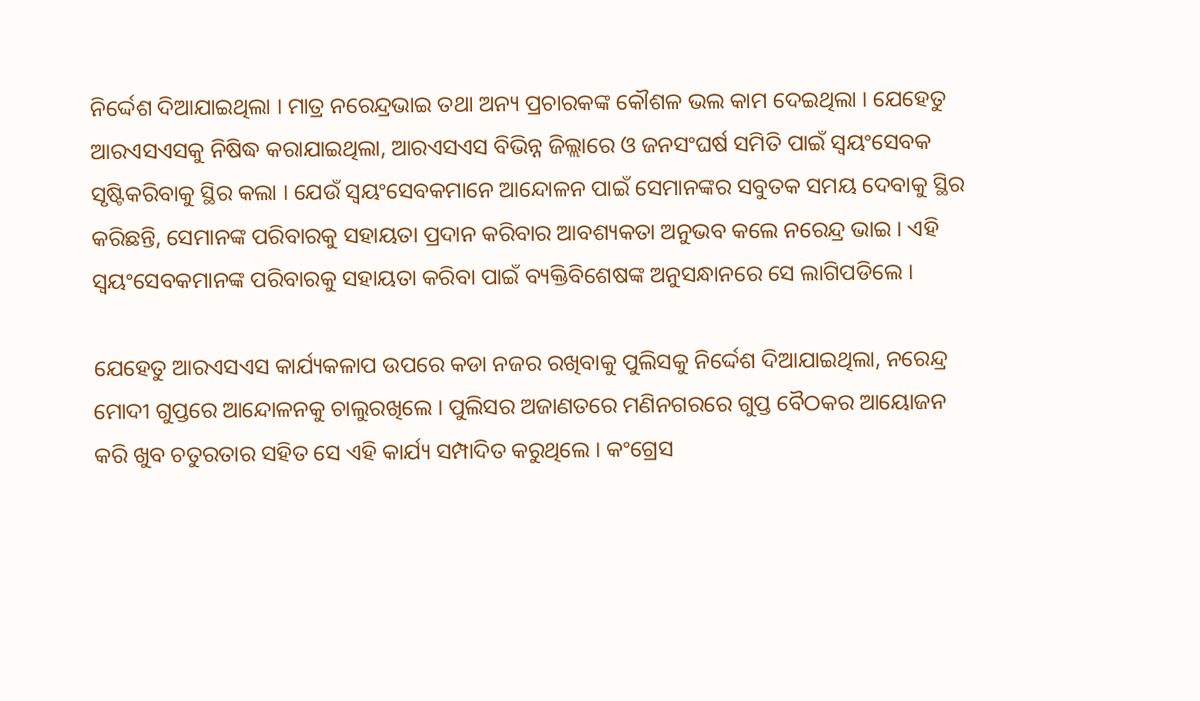ନିର୍ଦ୍ଦେଶ ଦିଆଯାଇଥିଲା । ମାତ୍ର ନରେନ୍ଦ୍ରଭାଇ ତଥା ଅନ୍ୟ ପ୍ରଚାରକଙ୍କ କୌଶଳ ଭଲ କାମ ଦେଇଥିଲା । ଯେହେତୁ ଆରଏସଏସକୁ ନିଷିଦ୍ଧ କରାଯାଇଥିଲା, ଆରଏସଏସ ବିଭିନ୍ନ ଜିଲ୍ଲାରେ ଓ ଜନସଂଘର୍ଷ ସମିତି ପାଇଁ ସ୍ୱୟଂସେବକ ସୃଷ୍ଟିକରିବାକୁ ସ୍ଥିର କଲା । ଯେଉଁ ସ୍ୱୟଂସେବକମାନେ ଆନ୍ଦୋଳନ ପାଇଁ ସେମାନଙ୍କର ସବୁତକ ସମୟ ଦେବାକୁ ସ୍ଥିର କରିଛନ୍ତି, ସେମାନଙ୍କ ପରିବାରକୁ ସହାୟତା ପ୍ରଦାନ କରିବାର ଆବଶ୍ୟକତା ଅନୁଭବ କଲେ ନରେନ୍ଦ୍ର ଭାଇ । ଏହି ସ୍ୱୟଂସେବକମାନଙ୍କ ପରିବାରକୁ ସହାୟତା କରିବା ପାଇଁ ବ୍ୟକ୍ତିବିଶେଷଙ୍କ ଅନୁସନ୍ଧାନରେ ସେ ଲାଗିପଡିଲେ ।

ଯେହେତୁ ଆରଏସଏସ କାର୍ଯ୍ୟକଳାପ ଉପରେ କଡା ନଜର ରଖିବାକୁ ପୁଲିସକୁ ନିର୍ଦ୍ଦେଶ ଦିଆଯାଇଥିଲା, ନରେନ୍ଦ୍ର ମୋଦୀ ଗୁପ୍ତରେ ଆନ୍ଦୋଳନକୁ ଚାଲୁରଖିଲେ । ପୁଲିସର ଅଜାଣତରେ ମଣିନଗରରେ ଗୁପ୍ତ ବୈଠକର ଆୟୋଜନ କରି ଖୁବ ଚତୁରତାର ସହିତ ସେ ଏହି କାର୍ଯ୍ୟ ସମ୍ପାଦିତ କରୁଥିଲେ । କଂଗ୍ରେସ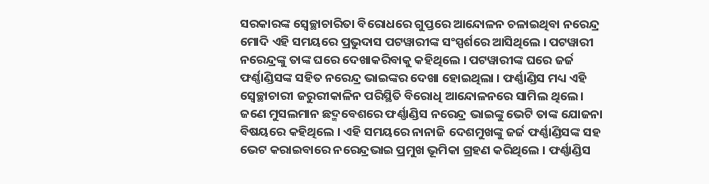ସରକାରଙ୍କ ସ୍ୱେଚ୍ଛାଚାରିତା ବିରୋଧରେ ଗୁପ୍ତରେ ଆନ୍ଦୋଳନ ଚଳାଇଥିବା ନରେନ୍ଦ୍ର ମୋଦି ଏହି ସମୟରେ ପ୍ରଭୁଦାସ ପଟୱାରୀଙ୍କ ସଂସ୍ପର୍ଶରେ ଆସିଥିଲେ । ପଟୱାରୀ ନରେନ୍ଦ୍ରଙ୍କୁ ତାଙ୍କ ଘରେ ଦେଖାକରିବାକୁ କହିଥିଲେ । ପଟୱାରୀଙ୍କ ଘରେ ଜର୍ଜ ଫର୍ଣ୍ଣାଣ୍ଡିସଙ୍କ ସହିତ ନରେନ୍ଦ୍ର ଭାଇଙ୍କର ଦେଖା ହୋଇଥିଲା । ଫର୍ଣ୍ଣାଣ୍ଡିସ ମଧ୍ୟ ଏହି ସ୍ୱେଚ୍ଛାଚାରୀ ଜରୁରୀକାଳିନ ପରିସ୍ଥିତି ବିରୋଧି ଆନ୍ଦୋଳନରେ ସାମିଲ ଥିଲେ । ଜଣେ ମୁସଲମାନ ଛଦ୍ମବେଶରେ ଫର୍ଣ୍ଣାଣ୍ଡିସ ନରେନ୍ଦ୍ର ଭାଇଙ୍କୁ ଭେଟି ତାଙ୍କ ଯୋଜନା ବିଷୟରେ କହିଥିଲେ । ଏହି ସମୟରେ ନାନାଜି ଦେଶମୁଖଙ୍କୁ ଜର୍ଜ ଫର୍ଣ୍ଣାଣ୍ଡିସଙ୍କ ସହ ଭେଟ କରାଇବାରେ ନରେନ୍ଦ୍ରଭାଇ ପ୍ରମୁଖ ଭୂମିକା ଗ୍ରହଣ କରିଥିଲେ । ଫର୍ଣ୍ଣାଣ୍ଡିସ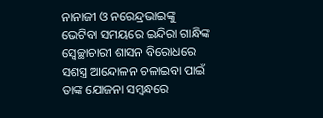ନାନାଜୀ ଓ ନରେନ୍ଦ୍ରଭାଇଙ୍କୁ ଭେଟିବା ସମୟରେ ଇନ୍ଦିରା ଗାନ୍ଧିଙ୍କ ସ୍ୱେଚ୍ଛାଚାରୀ ଶାସନ ବିରୋଧରେ ସଶସ୍ତ୍ର ଆନ୍ଦୋଳନ ଚଳାଇବା ପାଇଁ ତାଙ୍କ ଯୋଜନା ସମ୍ବନ୍ଧରେ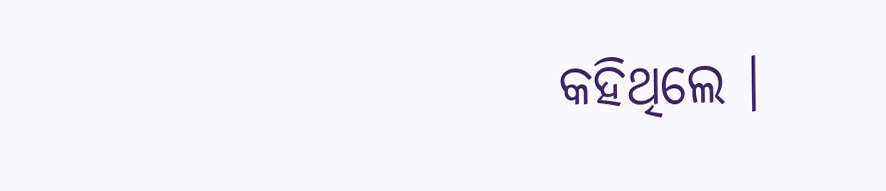କହିଥିଲେ ।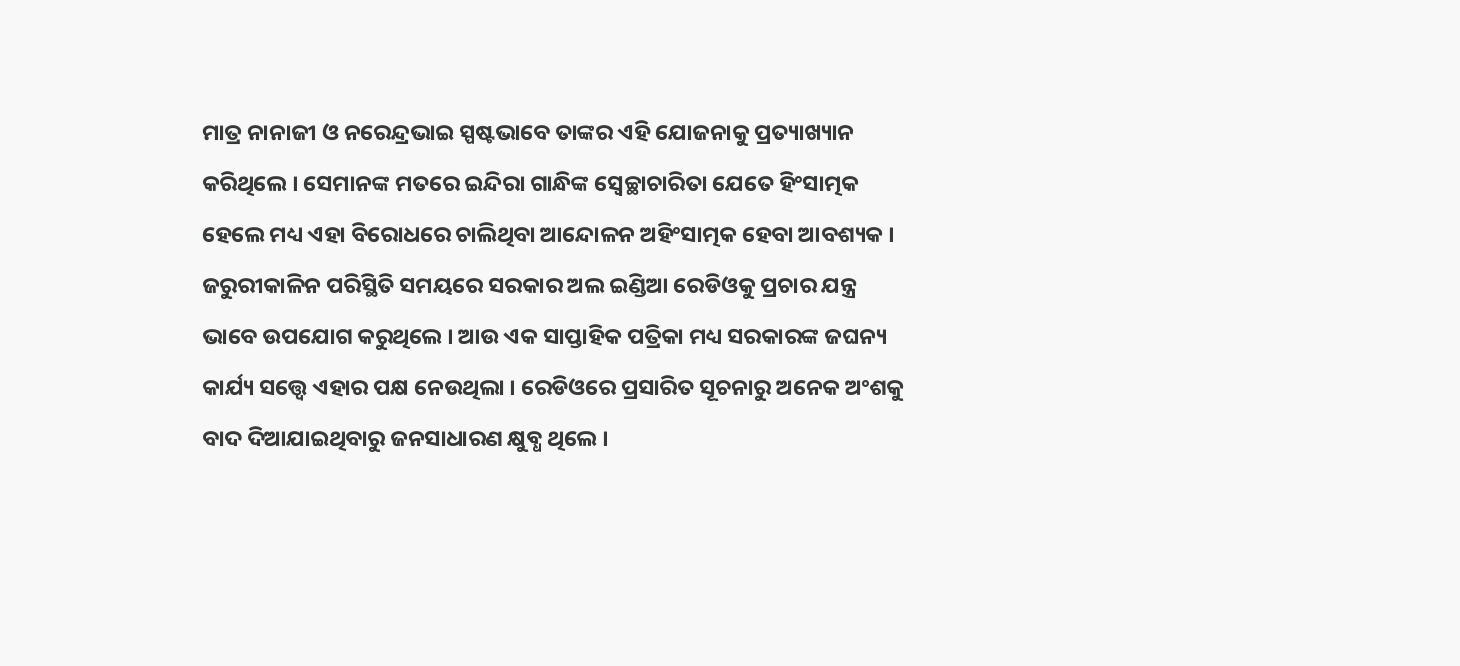ମାତ୍ର ନାନାଜୀ ଓ ନରେନ୍ଦ୍ରଭାଇ ସ୍ପଷ୍ଟଭାବେ ତାଙ୍କର ଏହି ଯୋଜନାକୁ ପ୍ରତ୍ୟାଖ୍ୟାନ କରିଥିଲେ । ସେମାନଙ୍କ ମତରେ ଇନ୍ଦିରା ଗାନ୍ଧିଙ୍କ ସ୍ୱେଚ୍ଛାଚାରିତା ଯେତେ ହିଂସାତ୍ମକ ହେଲେ ମଧ୍ୟ ଏହା ବିରୋଧରେ ଚାଲିଥିବା ଆନ୍ଦୋଳନ ଅହିଂସାତ୍ମକ ହେବା ଆବଶ୍ୟକ । ଜରୁରୀକାଳିନ ପରିସ୍ଥିତି ସମୟରେ ସରକାର ଅଲ ଇଣ୍ଡିଆ ରେଡିଓକୁ ପ୍ରଚାର ଯନ୍ତ୍ର ଭାବେ ଉପଯୋଗ କରୁଥିଲେ । ଆଉ ଏକ ସାପ୍ତାହିକ ପତ୍ରିକା ମଧ୍ୟ ସରକାରଙ୍କ ଜଘନ୍ୟ କାର୍ଯ୍ୟ ସତ୍ତ୍ୱେ ଏହାର ପକ୍ଷ ନେଉଥିଲା । ରେଡିଓରେ ପ୍ରସାରିତ ସୂଚନାରୁ ଅନେକ ଅଂଶକୁ ବାଦ ଦିଆଯାଇଥିବାରୁ ଜନସାଧାରଣ କ୍ଷୁବ୍ଧ ଥିଲେ ।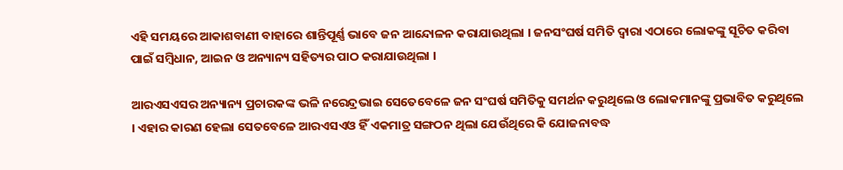ଏହି ସମୟରେ ଆକାଶବାଣୀ ବାହାରେ ଶାନ୍ତିପୂର୍ଣ୍ଣ ଭାବେ ଜନ ଆନ୍ଦୋଳନ କରାଯାଉଥିଲା । ଜନସଂଘର୍ଷ ସମିତି ଦ୍ୱାରା ଏଠାରେ ଲୋକଙ୍କୁ ସୂଚିତ କରିବା ପାଇଁ ସମ୍ବିଧାନ, ଆଇନ ଓ ଅନ୍ୟାନ୍ୟ ସହିତ୍ୟର ପାଠ କରାଯାଉଥିଲା ।

ଆରଏସଏସର ଅନ୍ୟାନ୍ୟ ପ୍ରଚାରକଙ୍କ ଭଳି ନରେନ୍ଦ୍ରଭାଇ ସେତେବେଳେ ଜନ ସଂଘର୍ଷ ସମିତିକୁ ସମର୍ଥନ କରୁଥିଲେ ଓ ଲୋକମାନଙ୍କୁ ପ୍ରଭାବିତ କରୁଥିଲେ । ଏହାର କାରଣ ହେଲା ସେତବେଳେ ଆରଏସଏଓ ହିଁ ଏକମାତ୍ର ସଙ୍ଗଠନ ଥିଲା ଯେଉଁଥିରେ କି ଯୋଜନାବଦ୍ଧ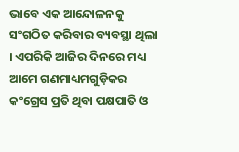ଭାବେ ଏକ ଆନ୍ଦୋଳନକୁ ସଂଗଠିତ କରିବାର ବ୍ୟବସ୍ଥା ଥିଲା । ଏପରିକି ଆଜିର ଦିନରେ ମଧ୍ୟ ଆମେ ଗଣମାଧ୍ୟମଗୁଡ଼ିକର କଂଗ୍ରେସ ପ୍ରତି ଥିବା ପକ୍ଷପାତି ଓ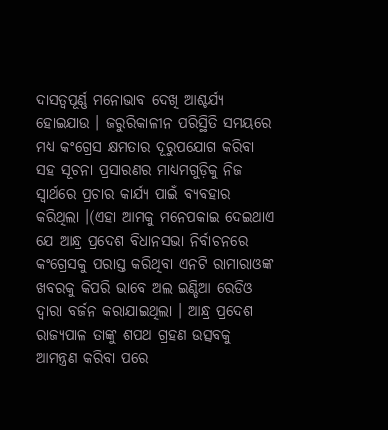ଦାସତ୍ୱପୂର୍ଣ୍ଣ ମନୋଭାବ ଦେଖି ଆଶ୍ଚର୍ଯ୍ୟ ହୋଇଯାଉ । ଜରୁରିକାଳୀନ ପରିସ୍ଥିତି ସମୟରେ ମଧ୍ୟ କଂଗ୍ରେସ କ୍ଷମତାର ଦୂରୁପଯୋଗ କରିବା ସହ ସୂଚନା ପ୍ରସାରଣର ମାଧ୍ୟମଗୁଡ଼ିକୁ ନିଜ ସ୍ୱାର୍ଥରେ ପ୍ରଚାର କାର୍ଯ୍ୟ ପାଇଁ ବ୍ୟବହାର କରିଥିଲା ।(ଏହା ଆମକୁ ମନେପକାଇ ଦେଇଥାଏ ଯେ ଆନ୍ଧ୍ର ପ୍ରଦେଶ ବିଧାନସଭା ନିର୍ବାଚନରେ କଂଗ୍ରେସକୁ ପରାସ୍ତ କରିଥିବା ଏନଟି ରାମାରାଓଙ୍କ ଖବରକୁ କିପରି ଭାବେ ଅଲ ଇଣ୍ଡିଆ ରେଡିଓ ଦ୍ୱାରା ବର୍ଜନ କରାଯାଇଥିଲା । ଆନ୍ଧ୍ର ପ୍ରଦେଶ ରାଜ୍ୟପାଳ ତାଙ୍କୁ ଶପଥ ଗ୍ରହଣ ଉତ୍ସବକୁ ଆମନ୍ତ୍ରଣ କରିବା ପରେ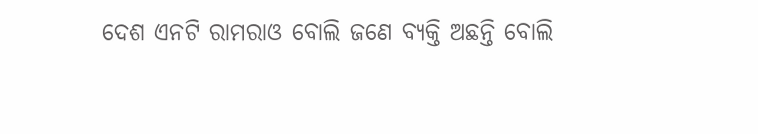ଦେଶ ଏନଟି ରାମରାଓ ବୋଲି ଜଣେ ବ୍ୟକ୍ତି ଅଛନ୍ତି ବୋଲି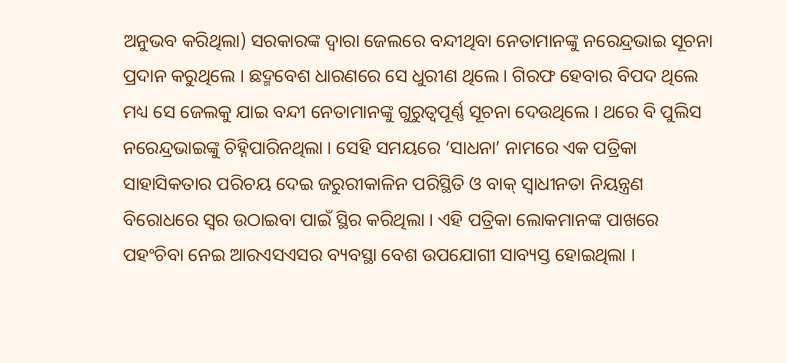ଅନୁଭବ କରିଥିଲା) ସରକାରଙ୍କ ଦ୍ୱାରା ଜେଲରେ ବନ୍ଦୀଥିବା ନେତାମାନଙ୍କୁ ନରେନ୍ଦ୍ରଭାଇ ସୂଚନା ପ୍ରଦାନ କରୁଥିଲେ । ଛଦ୍ମବେଶ ଧାରଣରେ ସେ ଧୁରୀଣ ଥିଲେ । ଗିରଫ ହେବାର ବିପଦ ଥିଲେ ମଧ୍ୟ ସେ ଜେଲକୁ ଯାଇ ବନ୍ଦୀ ନେତାମାନଙ୍କୁ ଗୁରୁତ୍ୱପୂର୍ଣ୍ଣ ସୂଚନା ଦେଉଥିଲେ । ଥରେ ବି ପୁଲିସ ନରେନ୍ଦ୍ରଭାଇଙ୍କୁ ଚିହ୍ନିପାରିନଥିଲା । ସେହି ସମୟରେ ‘ସାଧନା’ ନାମରେ ଏକ ପତ୍ରିକା ସାହାସିକତାର ପରିଚୟ ଦେଇ ଜରୁରୀକାଳିନ ପରିସ୍ଥିତି ଓ ବାକ୍ ସ୍ୱାଧୀନତା ନିୟନ୍ତ୍ରଣ ବିରୋଧରେ ସ୍ୱର ଉଠାଇବା ପାଇଁ ସ୍ଥିର କରିଥିଲା । ଏହି ପତ୍ରିକା ଲୋକମାନଙ୍କ ପାଖରେ ପହଂଚିବା ନେଇ ଆରଏସଏସର ବ୍ୟବସ୍ଥା ବେଶ ଉପଯୋଗୀ ସାବ୍ୟସ୍ତ ହୋଇଥିଲା ।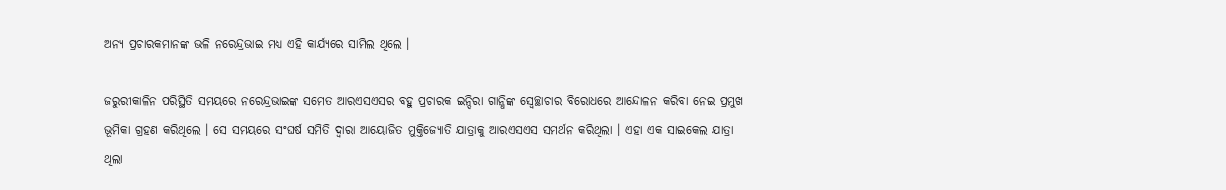ଅନ୍ୟ ପ୍ରଚାରକମାନଙ୍କ ଭଳି ନରେନ୍ଦ୍ରଭାଇ ମଧ୍ୟ ଏହି କାର୍ଯ୍ୟରେ ସାମିଲ ଥିଲେ ।

ଜରୁରୀକାଳିନ ପରିସ୍ଥିତି ସମୟରେ ନରେନ୍ଦ୍ରଭାଇଙ୍କ ସମେତ ଆରଏସଏସର ବହୁ ପ୍ରଚାରକ ଇନ୍ଦିରା ଗାନ୍ଧିଙ୍କ ସ୍ୱେଚ୍ଛାଚାର ବିରୋଧରେ ଆନ୍ଦୋଳନ କରିବା ନେଇ ପ୍ରମୁଖ ଭୂମିକା ଗ୍ରହଣ କରିଥିଲେ । ସେ ସମୟରେ ସଂଘର୍ଷ ସମିତି ଦ୍ୱାରା ଆୟୋଜିତ ମୁକ୍ତିଜ୍ୟୋତି ଯାତ୍ରାକୁ ଆରଏସଏସ ସମର୍ଥନ କରିଥିଲା । ଏହା ଏକ ସାଇକେଲ ଯାତ୍ରା ଥିଲା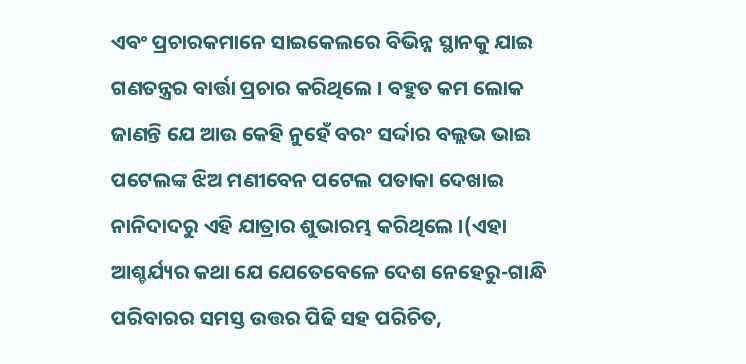ଏବଂ ପ୍ରଚାରକମାନେ ସାଇକେଲରେ ବିଭିନ୍ନ ସ୍ଥାନକୁ ଯାଇ ଗଣତନ୍ତ୍ରର ବାର୍ତ୍ତା ପ୍ରଚାର କରିଥିଲେ । ବହୁତ କମ ଲୋକ ଜାଣନ୍ତି ଯେ ଆଉ କେହି ନୁହେଁ ବରଂ ସର୍ଦ୍ଦାର ବଲ୍ଲଭ ଭାଇ ପଟେଲଙ୍କ ଝିଅ ମଣୀବେନ ପଟେଲ ପତାକା ଦେଖାଇ ନାନିଦାଦରୁ ଏହି ଯାତ୍ରାର ଶୁଭାରମ୍ଭ କରିଥିଲେ ।(ଏହା ଆଶ୍ଚର୍ଯ୍ୟର କଥା ଯେ ଯେତେବେଳେ ଦେଶ ନେହେରୁ-ଗାନ୍ଧି ପରିବାରର ସମସ୍ତ ଉତ୍ତର ପିଢି ସହ ପରିଚିତ,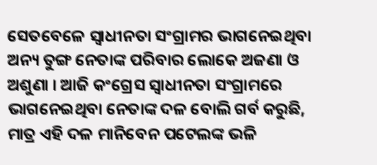ସେତବେଳେ ସ୍ୱାଧୀନତା ସଂଗ୍ରାମର ଭାଗନେଇଥିବା ଅନ୍ୟ ତୁଙ୍ଗ ନେତାଙ୍କ ପରିବାର ଲୋକେ ଅଜଣା ଓ ଅଶୁଣା । ଆଜି କଂଗ୍ରେସ ସ୍ୱାଧୀନତା ସଂଗ୍ରାମରେ ଭାଗନେଇଥିବା ନେତାଙ୍କ ଦଳ ବୋଲି ଗର୍ବ କରୁଛି, ମାତ୍ର ଏହି ଦଳ ମାନିବେନ ପଟେଲଙ୍କ ଭଳି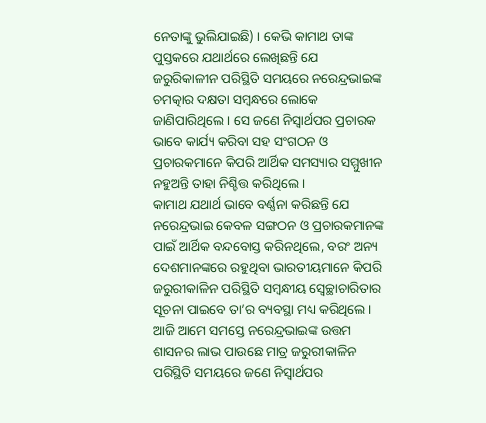ନେତାଙ୍କୁ ଭୁଲିଯାଇଛି) । କେଭି କାମାଥ ତାଙ୍କ ପୁସ୍ତକରେ ଯଥାର୍ଥରେ ଲେଖିଛନ୍ତି ଯେ ଜରୁରିକାଳୀନ ପରିସ୍ଥିତି ସମୟରେ ନରେନ୍ଦ୍ରଭାଇଙ୍କ ଚମତ୍କାର ଦକ୍ଷତା ସମ୍ବନ୍ଧରେ ଲୋକେ ଜାଣିପାରିଥିଲେ । ସେ ଜଣେ ନିସ୍ୱାର୍ଥପର ପ୍ରଚାରକ ଭାବେ କାର୍ଯ୍ୟ କରିବା ସହ ସଂଗଠନ ଓ ପ୍ରଚାରକମାନେ କିପରି ଆର୍ଥିକ ସମସ୍ୟାର ସମ୍ମୁଖୀନ ନହୁଅନ୍ତି ତାହା ନିଶ୍ଚିତ୍ତ କରିଥିଲେ ।
କାମାଥ ଯଥାର୍ଥ ଭାବେ ବର୍ଣ୍ଣନା କରିଛନ୍ତି ଯେ ନରେନ୍ଦ୍ରଭାଇ କେବଳ ସଙ୍ଗଠନ ଓ ପ୍ରଚାରକମାନଙ୍କ ପାଇଁ ଆର୍ଥିକ ବନ୍ଦବୋସ୍ତ କରିନଥିଲେ, ବରଂ ଅନ୍ୟ ଦେଶମାନଙ୍କରେ ରହୁଥିବା ଭାରତୀୟମାନେ କିପରି ଜରୁରୀକାଳିନ ପରିସ୍ଥିତି ସମ୍ବନ୍ଧୀୟ ସ୍ୱେଚ୍ଛାଚାରିତାର ସୂଚନା ପାଇବେ ତା’ର ବ୍ୟବସ୍ଥା ମଧ୍ୟ କରିଥିଲେ । ଆଜି ଆମେ ସମସ୍ତେ ନରେନ୍ଦ୍ରଭାଇଙ୍କ ଉତ୍ତମ ଶାସନର ଲାଭ ପାଉଛେ ମାତ୍ର ଜରୁରୀକାଳିନ ପରିସ୍ଥିତି ସମୟରେ ଜଣେ ନିସ୍ୱାର୍ଥପର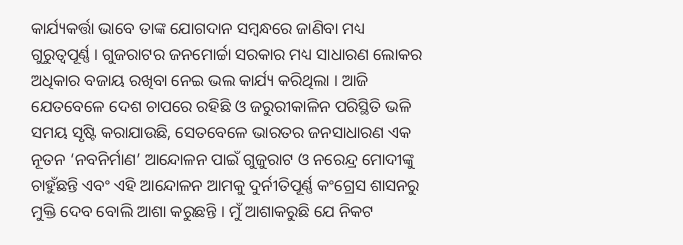କାର୍ଯ୍ୟକର୍ତ୍ତା ଭାବେ ତାଙ୍କ ଯୋଗଦାନ ସମ୍ବନ୍ଧରେ ଜାଣିବା ମଧ୍ୟ ଗୁରୁତ୍ୱପୂର୍ଣ୍ଣ । ଗୁଜରାଟର ଜନମୋର୍ଚ୍ଚା ସରକାର ମଧ୍ୟ ସାଧାରଣ ଲୋକର ଅଧିକାର ବଜାୟ ରଖିବା ନେଇ ଭଲ କାର୍ଯ୍ୟ କରିଥିଲା । ଆଜି ଯେତବେଳେ ଦେଶ ଚାପରେ ରହିଛି ଓ ଜରୁରୀକାଳିନ ପରିସ୍ଥିତି ଭଳି ସମୟ ସୃଷ୍ଟି କରାଯାଉଛି, ସେତବେଳେ ଭାରତର ଜନସାଧାରଣ ଏକ ନୂତନ ‘ନବନିର୍ମାଣ’ ଆନ୍ଦୋଳନ ପାଇଁ ଗୁଜୁରାଟ ଓ ନରେନ୍ଦ୍ର ମୋଦୀଙ୍କୁ ଚାହୁଁଛନ୍ତି ଏବଂ ଏହି ଆନ୍ଦୋଳନ ଆମକୁ ଦୁର୍ନୀତିପୂର୍ଣ୍ଣ କଂଗ୍ରେସ ଶାସନରୁ ମୁକ୍ତି ଦେବ ବୋଲି ଆଶା କରୁଛନ୍ତି । ମୁଁ ଆଶାକରୁଛି ଯେ ନିକଟ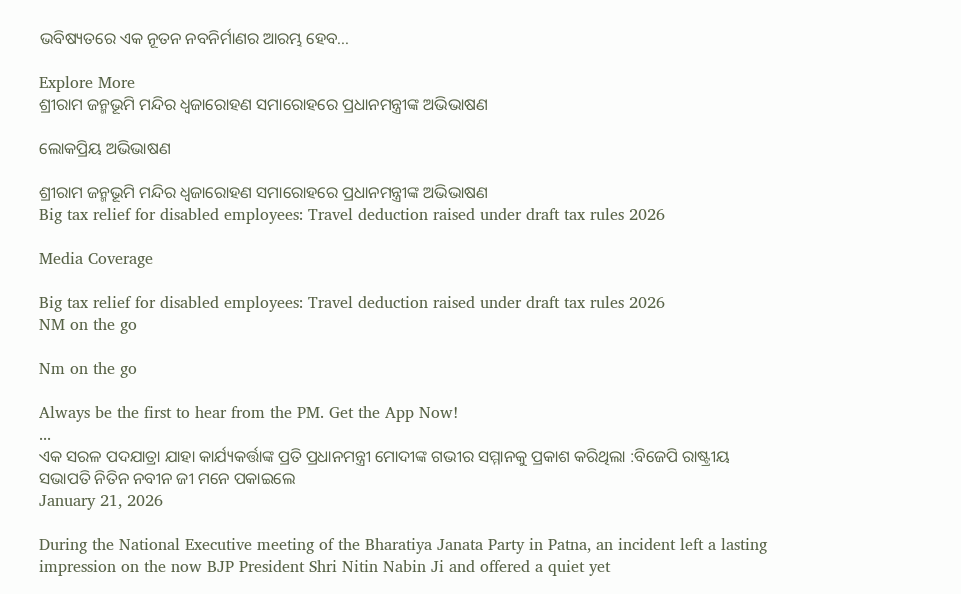ଭବିଷ୍ୟତରେ ଏକ ନୂତନ ନବନିର୍ମାଣର ଆରମ୍ଭ ହେବ...

Explore More
ଶ୍ରୀରାମ ଜନ୍ମଭୂମି ମନ୍ଦିର ଧ୍ଵଜାରୋହଣ ସମାରୋହରେ ପ୍ରଧାନମନ୍ତ୍ରୀଙ୍କ ଅଭିଭାଷଣ

ଲୋକପ୍ରିୟ ଅଭିଭାଷଣ

ଶ୍ରୀରାମ ଜନ୍ମଭୂମି ମନ୍ଦିର ଧ୍ଵଜାରୋହଣ ସମାରୋହରେ ପ୍ରଧାନମନ୍ତ୍ରୀଙ୍କ ଅଭିଭାଷଣ
Big tax relief for disabled employees: Travel deduction raised under draft tax rules 2026

Media Coverage

Big tax relief for disabled employees: Travel deduction raised under draft tax rules 2026
NM on the go

Nm on the go

Always be the first to hear from the PM. Get the App Now!
...
ଏକ ସରଳ ପଦଯାତ୍ରା ଯାହା କାର୍ଯ୍ୟକର୍ତ୍ତାଙ୍କ ପ୍ରତି ପ୍ରଧାନମନ୍ତ୍ରୀ ମୋଦୀଙ୍କ ଗଭୀର ସମ୍ମାନକୁ ପ୍ରକାଶ କରିଥିଲା :ବିଜେପି ରାଷ୍ଟ୍ରୀୟ ସଭାପତି ନିତିନ ନବୀନ ଜୀ ମନେ ପକାଇଲେ
January 21, 2026

During the National Executive meeting of the Bharatiya Janata Party in Patna, an incident left a lasting impression on the now BJP President Shri Nitin Nabin Ji and offered a quiet yet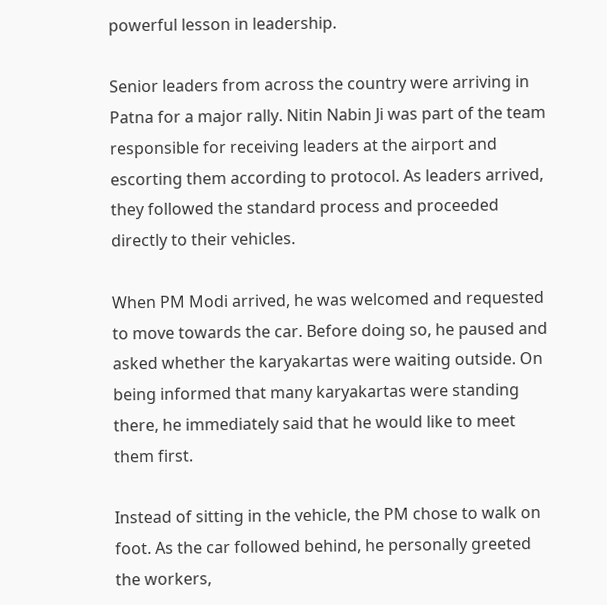powerful lesson in leadership.

Senior leaders from across the country were arriving in Patna for a major rally. Nitin Nabin Ji was part of the team responsible for receiving leaders at the airport and escorting them according to protocol. As leaders arrived, they followed the standard process and proceeded directly to their vehicles.

When PM Modi arrived, he was welcomed and requested to move towards the car. Before doing so, he paused and asked whether the karyakartas were waiting outside. On being informed that many karyakartas were standing there, he immediately said that he would like to meet them first.

Instead of sitting in the vehicle, the PM chose to walk on foot. As the car followed behind, he personally greeted the workers,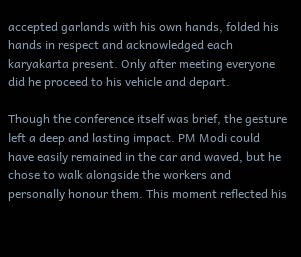accepted garlands with his own hands, folded his hands in respect and acknowledged each karyakarta present. Only after meeting everyone did he proceed to his vehicle and depart.

Though the conference itself was brief, the gesture left a deep and lasting impact. PM Modi could have easily remained in the car and waved, but he chose to walk alongside the workers and personally honour them. This moment reflected his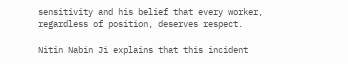sensitivity and his belief that every worker, regardless of position, deserves respect.

Nitin Nabin Ji explains that this incident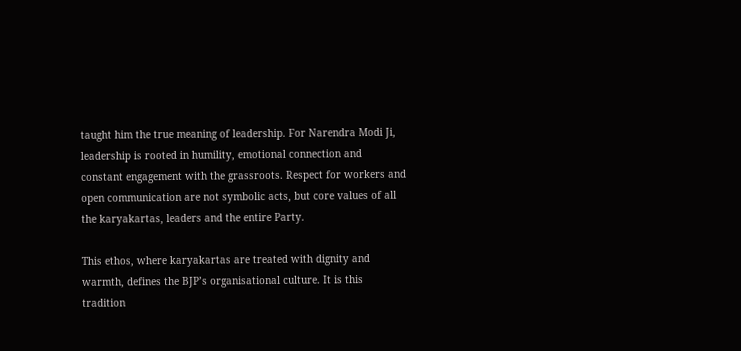taught him the true meaning of leadership. For Narendra Modi Ji, leadership is rooted in humility, emotional connection and constant engagement with the grassroots. Respect for workers and open communication are not symbolic acts, but core values of all the karyakartas, leaders and the entire Party.

This ethos, where karyakartas are treated with dignity and warmth, defines the BJP’s organisational culture. It is this tradition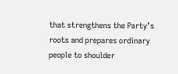that strengthens the Party’s roots and prepares ordinary people to shoulder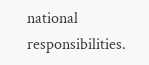national responsibilities.